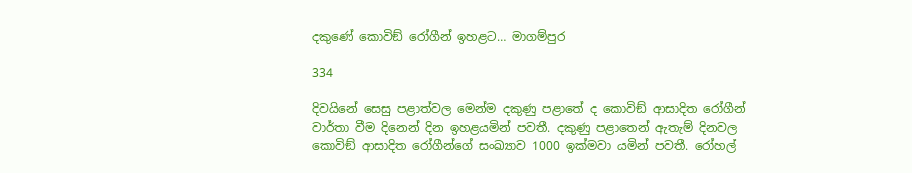දකුණේ කොවිඞ් රෝගීන් ඉහළට… මාගම්පුර

334

දිවයිනේ සෙසු පළාත්වල මෙන්ම දකුණු පළාතේ ද කොවිඞ් ආසාදිත රෝගීන් වාර්තා වීම දිනෙන් දින ඉහළයමින් පවතී. දකුණු පළාතෙන් ඇතැම් දිනවල කොවිඞ් ආසාදිත රෝගීන්ගේ සංඛ්‍යාව 1000 ඉක්මවා යමින් පවතී. රෝහල්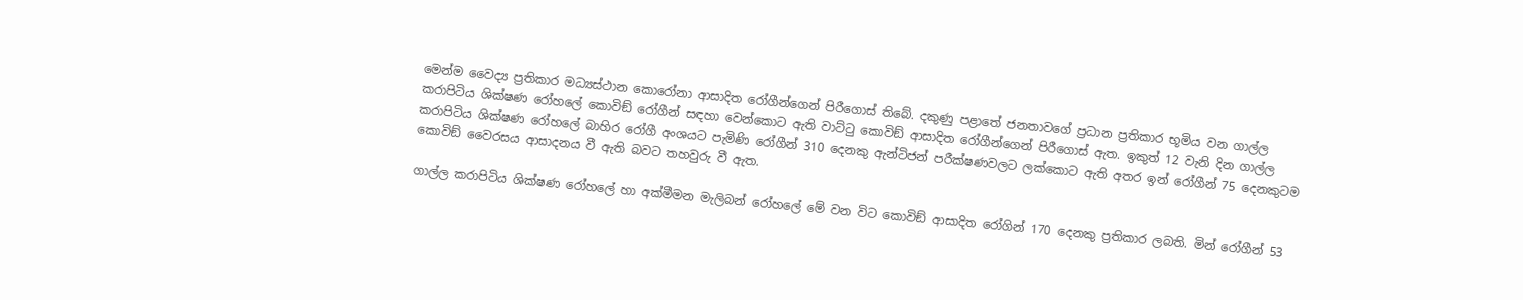මෙන්ම වෛද්‍ය ප්‍රතිකාර මධ්‍යස්ථාන කොරෝනා ආසාදිත රෝගීන්ගෙන් පිරීගොස් තිබේ. දකුණු පළාතේ ජනතාවගේ ප්‍රධාන ප්‍රතිකාර භූමිය වන ගාල්ල කරාපිටිය ශික්ෂණ රෝහලේ කොවිඞ් රෝගීන් සඳහා වෙන්කොට ඇති වාට්ටු කොවිඞ් ආසාදිත රෝගීන්ගෙන් පිරීගොස් ඇත. ඉකුත් 12 වැනි දින ගාල්ල කරාපිටිය ශික්ෂණ රෝහලේ බාහිර රෝගී අංශයට පැමිණි රෝගීන් 310 දෙනකු ඇන්ටිජන් පරීක්ෂණවලට ලක්කොට ඇති අතර ඉන් රෝගීන් 75 දෙනකුටම කොවිඞ් වෛරසය ආසාදනය වී ඇති බවට තහවුරු වී ඇත.

ගාල්ල කරාපිටිය ශික්ෂණ රෝහලේ හා අක්මීමන මැලිබන් රෝහලේ මේ වන විට කොවිඞ් ආසාදිත රෝගින් 170 දෙනකු ප්‍රතිකාර ලබති. මින් රෝගීන් 53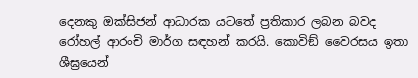දෙනකු ඔක්සිජන් ආධාරක යටතේ ප්‍රතිකාර ලබන බවද රෝහල් ආරංචි මාර්ග සඳහන් කරයි. කොවිඞ් වෛරසය ඉතා ශීඝ්‍රයෙන්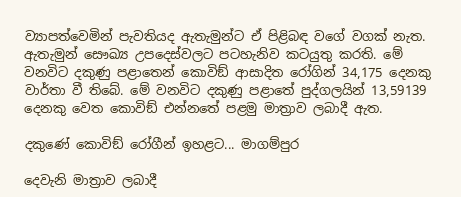ව්‍යාපත්වෙමින් පැවතියද ඇතැමුන්ට ඒ පිළිබඳ වගේ වගක් නැත. ඇතැමුන් සෞඛ්‍ය උපදෙස්වලට පටහැනිව කටයුතු කරති. මේ වනවිට දකුණු පළාතෙන් කොවිඞ් ආසාදිත රෝගින් 34,175 දෙනකු වාර්තා වී තිබේ. මේ වනවිට දකුණු පළාතේ පුද්ගලයින් 13,59139 දෙනකු වෙත කොවිඞ් එන්නතේ පළමු මාත්‍රාව ලබාදී ඇත.

දකුණේ කොවිඞ් රෝගීන් ඉහළට... මාගම්පුර

දෙවැනි මාත්‍රාව ලබාදී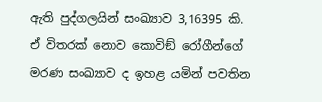ඇති පුද්ගලයින් සංඛ්‍යාව 3,16395 කි. ඒ විතරක් නොව කොවිඞ් රෝගීන්ගේ මරණ සංඛ්‍යාව ද ඉහළ යමින් පවතින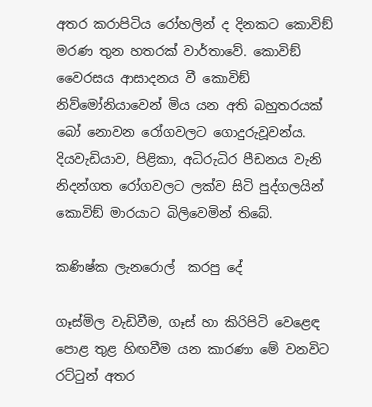අතර කරාපිටිය රෝහලින් ද දිනකට කොවිඞ් මරණ තුන හතරක් වාර්තාවේ. කොවිඞ් වෛරසය ආසාදනය වී කොවිඞ් නිව්මෝනියාවෙන් මිය යන අති බහුතරයක් බෝ නොවන රෝගවලට ගොදුරුවූවන්ය. දියවැඩියාව, පිළිකා, අධිරුධිර පීඩනය වැනි නිදන්ගත රෝගවලට ලක්ව සිටි පුද්ගලයින් කොවිඞ් මාරයාට බිලිවෙමින් තිබේ.

කණිෂ්ක ලැනරොල්  කරපු දේ

ගෑස්මිල වැඩිවීම, ගෑස් හා කිරිපිටි වෙළෙඳ පොළ තුළ හිඟවීම යන කාරණා මේ වනවිට රට්ටුන් අතර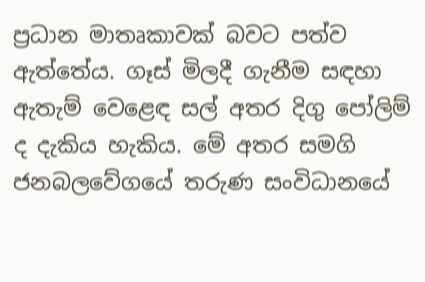ප්‍රධාන මාතෘකාවක් බවට පත්ව ඇත්තේය. ගෑස් මිලදී ගැනීම සඳහා ඇතැම් වෙළෙඳ සල් අතර දිගු පෝලිම් ද දැකිය හැකිය. මේ අතර සමගි ජනබලවේගයේ තරුණ සංවිධානයේ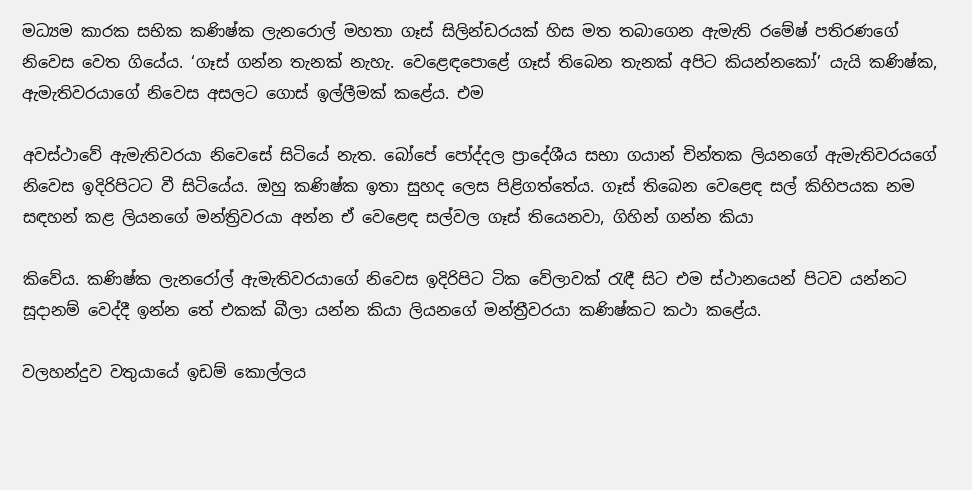මධ්‍යම කාරක සභික කණිෂ්ක ලැනරොල් මහතා ගෑස් සිලින්ඩරයක් හිස මත තබාගෙන ඇමැති රමේෂ් පතිරණගේ නිවෙස වෙත ගියේය. ‘ගෑස් ගන්න තැනක් නැහැ. වෙළෙඳපොළේ ගෑස් තිබෙන තැනක් අපිට කියන්නකෝ’ යැයි කණිෂ්ක, ඇමැතිවරයාගේ නිවෙස අසලට ගොස් ඉල්ලීමක් කළේය. එම

අවස්ථාවේ ඇමැතිවරයා නිවෙසේ සිටියේ නැත. බෝපේ පෝද්දල ප්‍රාදේශීය සභා ගයාන් චින්තක ලියනගේ ඇමැතිවරයගේ නිවෙස ඉදිරිපිටට වී සිටියේය. ඔහු කණිෂ්ක ඉතා සුහද ලෙස පිළිගත්තේය. ගෑස් තිබෙන වෙළෙඳ සල් කිහිපයක නම සඳහන් කළ ලියනගේ මන්ත්‍රිවරයා අන්න ඒ වෙළෙඳ සල්වල ගෑස් තියෙනවා, ගිහින් ගන්න කියා

කිවේය. කණිෂ්ක ලැනරෝල් ඇමැතිවරයාගේ නිවෙස ඉදිරිපිට ටික වේලාවක් රැඳී සිට එම ස්ථානයෙන් පිටව යන්නට සූදානම් වෙද්දී ඉන්න තේ එකක් බීලා යන්න කියා ලියනගේ මන්ත්‍රීවරයා කණිෂ්කට කථා කළේය.

වලහන්දුව වතුයායේ ඉඩම් කොල්ලය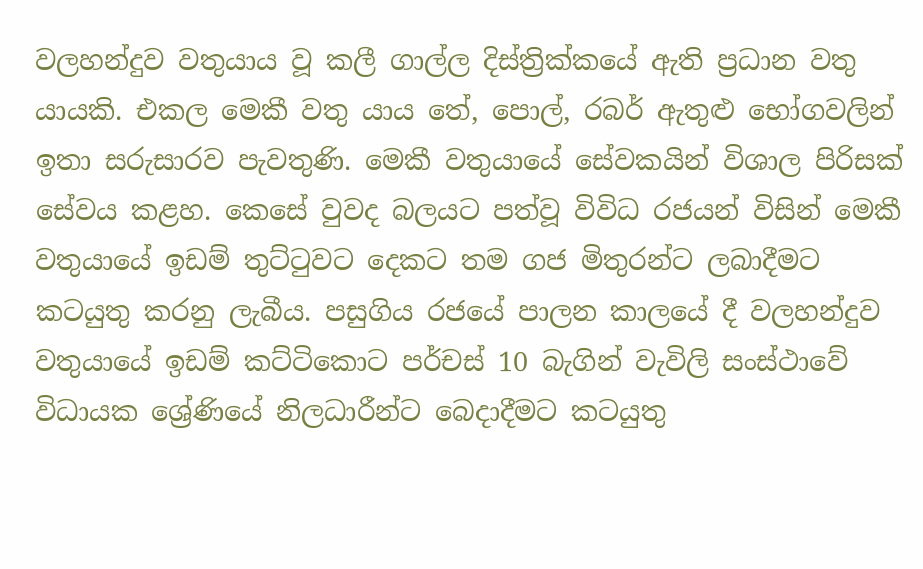වලහන්දුව වතුයාය වූ කලී ගාල්ල දිස්ත්‍රික්කයේ ඇති ප්‍රධාන වතු යායකි. එකල මෙකී වතු යාය තේ, පොල්, රබර් ඇතුළු භෝගවලින් ඉතා සරුසාරව පැවතුණි. මෙකී වතුයායේ සේවකයින් විශාල පිරිසක් සේවය කළහ. කෙසේ වුවද බලයට පත්වූ විවිධ රජයන් විසින් මෙකී වතුයායේ ඉඩම් තුට්ටුවට දෙකට තම ගජ මිතුරන්ට ලබාදීමට කටයුතු කරනු ලැබීය. පසුගිය රජයේ පාලන කාලයේ දී වලහන්දුව වතුයායේ ඉඩම් කට්ටිකොට පර්චස් 10 බැගින් වැවිලි සංස්ථාවේ විධායක ශ්‍රේණියේ නිලධාරීන්ට බෙදාදීමට කටයුතු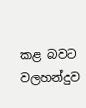කළ බවට වලහන්දුව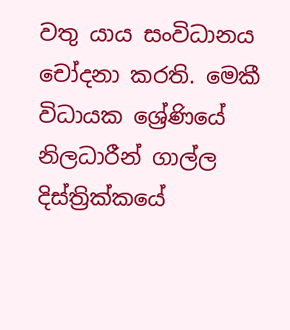වතු යාය සංවිධානය චෝදනා කරති. මෙකී විධායක ශ්‍රේණියේ නිලධාරීන් ගාල්ල දිස්ත්‍රික්කයේ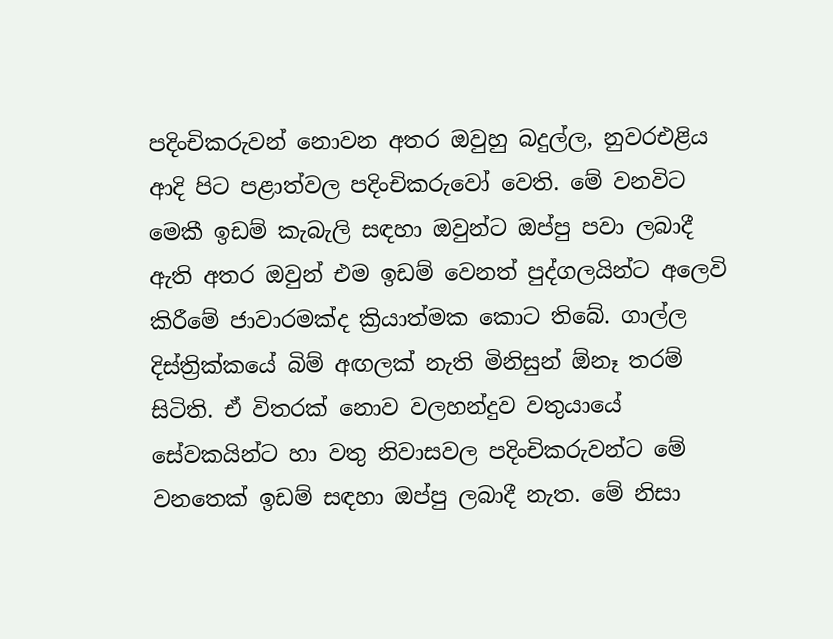පදිංචිකරුවන් නොවන අතර ඔවුහු බදුල්ල, නුවරඑළිය ආදි පිට පළාත්වල පදිංචිකරුවෝ වෙති. මේ වනවිට මෙකී ඉඩම් කැබැලි සඳහා ඔවුන්ට ඔප්පු පවා ලබාදී ඇති අතර ඔවුන් එම ඉඩම් වෙනත් පුද්ගලයින්ට අලෙවි කිරීමේ ජාවාරමක්ද ක්‍රියාත්මක කොට තිබේ. ගාල්ල දිස්ත්‍රික්කයේ බිම් අඟලක් නැති මිනිසුන් ඕනෑ තරම් සිටිති. ඒ විතරක් නොව වලහන්දුව වතුයායේ සේවකයින්ට හා වතු නිවාසවල පදිංචිකරුවන්ට මේ වනතෙක් ඉඩම් සඳහා ඔප්පු ලබාදී නැත. මේ නිසා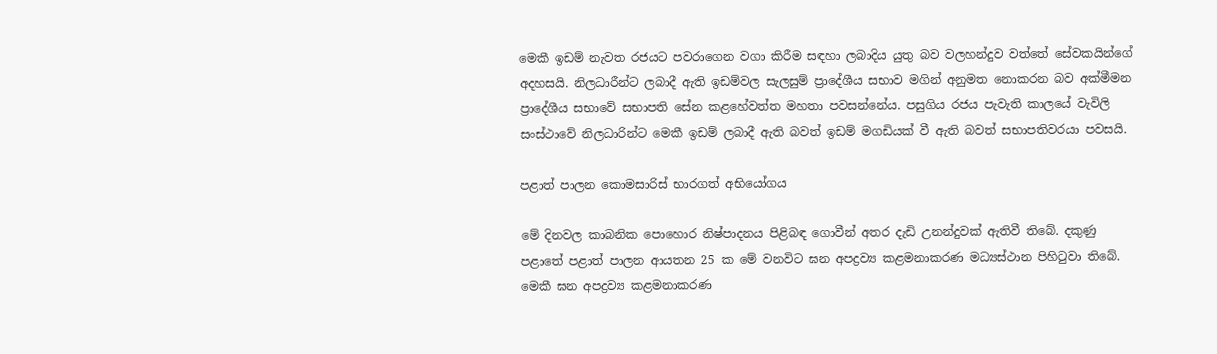මෙකී ඉඩම් නැවත රජයට පවරාගෙන වගා කිරීම සඳහා ලබාදිය යුතු බව වලහන්දුව වත්තේ සේවකයින්ගේ අදහසයි. නිලධාරීන්ට ලබාදී ඇති ඉඩම්වල සැලසුම් ප්‍රාදේශීය සභාව මගින් අනුමත නොකරන බව අක්මීමන ප්‍රාදේශීය සභාවේ සභාපති සේන කළහේවත්ත මහතා පවසන්නේය. පසුගිය රජය පැවැති කාලයේ වැවිලි සංස්ථාවේ නිලධාරින්ට මෙකී ඉඩම් ලබාදී ඇති බවත් ඉඩම් මගඩියක් වී ඇති බවත් සභාපතිවරයා පවසයි.

පළාත් පාලන කොමසාරිස් භාරගත් අභියෝගය

මේ දිනවල කාබනික පොහොර නිෂ්පාදනය පිළිබඳ ගොවීන් අතර දැඩි උනන්දුවක් ඇතිවී තිබේ. දකුණු පළාතේ පළාත් පාලන ආයතන 25 ක මේ වනවිට ඝන අපද්‍රව්‍ය කළමනාකරණ මධ්‍යස්ථාන පිහිටුවා තිබේ. මෙකී ඝන අපද්‍රව්‍ය කළමනාකරණ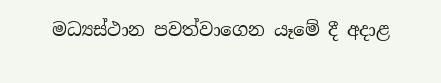මධ්‍යස්ථාන පවත්වාගෙන යෑමේ දී අදාළ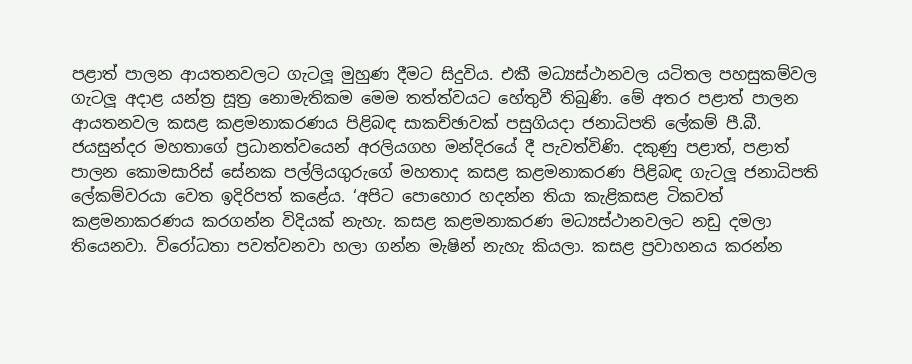පළාත් පාලන ආයතනවලට ගැටලූ මුහුණ දීමට සිදුවිය. එකී මධ්‍යස්ථානවල යටිතල පහසුකම්වල ගැටලූ අදාළ යන්ත්‍ර සූත්‍ර නොමැතිකම මෙම තත්ත්වයට හේතුවී තිබුණි. මේ අතර පළාත් පාලන ආයතනවල කසළ කළමනාකරණය පිළිබඳ සාකච්ඡාවක් පසුගියදා ජනාධිපති ලේකම් පී.බී. ජයසුන්දර මහතාගේ ප්‍රධානත්වයෙන් අරලියගහ මන්දිරයේ දී පැවත්විණි. දකුණු පළාත්, පළාත් පාලන කොමසාරිස් සේනක පල්ලියගුරුගේ මහතාද කසළ කළමනාකරණ පිළිබඳ ගැටලූ ජනාධිපති ලේකම්වරයා වෙත ඉදිරිපත් කළේය. ‘අපිට පොහොර හදන්න තියා කැළිකසළ ටිකවත් කළමනාකරණය කරගන්න විදියක් නැහැ. කසළ කළමනාකරණ මධ්‍යස්ථානවලට නඩු දමලා තියෙනවා. විරෝධතා පවත්වනවා හලා ගන්න මැෂින් නැහැ කියලා. කසළ ප්‍රවාහනය කරන්න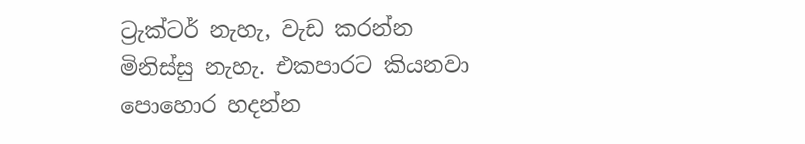ට්‍රැක්ටර් නැහැ, වැඩ කරන්න මිනිස්සු නැහැ. එකපාරට කියනවා පොහොර හදන්න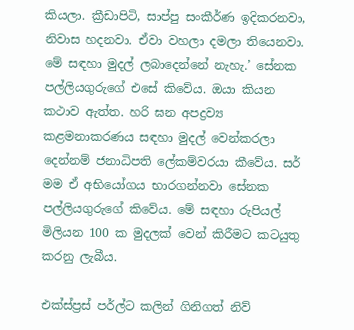කියලා. ක්‍රීඩාපිටි, සාප්පු සංකීර්ණ ඉදිකරනවා, නිවාස හදනවා. ඒවා වහලා දමලා තියෙනවා. මේ සඳහා මුදල් ලබාදෙන්නේ නැහැ.’ සේනක පල්ලියගුරුගේ එසේ කිවේය. ඔයා කියන කථාව ඇත්ත. හරි ඝන අපද්‍රව්‍ය කළමනාකරණය සඳහා මුදල් වෙන්කරලා දෙන්නම් ජනාධිපති ලේකම්වරයා කීවේය. සර් මම ඒ අභියෝගය භාරගන්නවා සේනක පල්ලියගුරුගේ කිවේය. මේ සඳහා රුපියල් මිලියන 100 ක මුදලක් වෙන් කිරීමට කටයුතු කරනු ලැබීය.

එක්ස්ප්‍රස් පර්ල්ට කලින් ගිනිගත් නිව්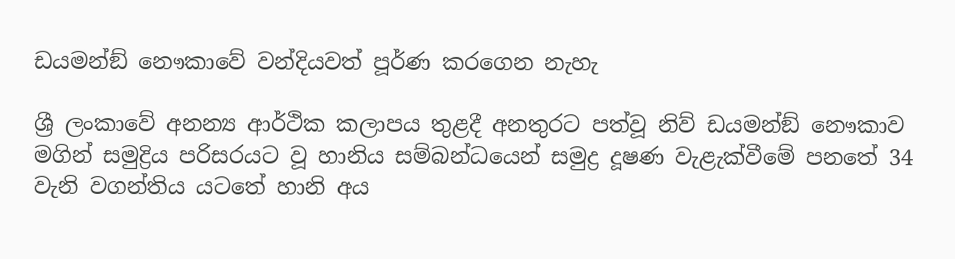ඩයමන්ඞ් නෞකාවේ වන්දියවත් පූර්ණ කරගෙන නැහැ

ශ්‍රී ලංකාවේ අනන්‍ය ආර්ථික කලාපය තුළදී අනතුරට පත්වූ නිව් ඩයමන්ඞ් නෞකාව මගින් සමුද්‍රිය පරිසරයට වූ හානිය සම්බන්ධයෙන් සමුද්‍ර දූෂණ වැළැක්වීමේ පනතේ 34 වැනි වගන්තිය යටතේ හානි අය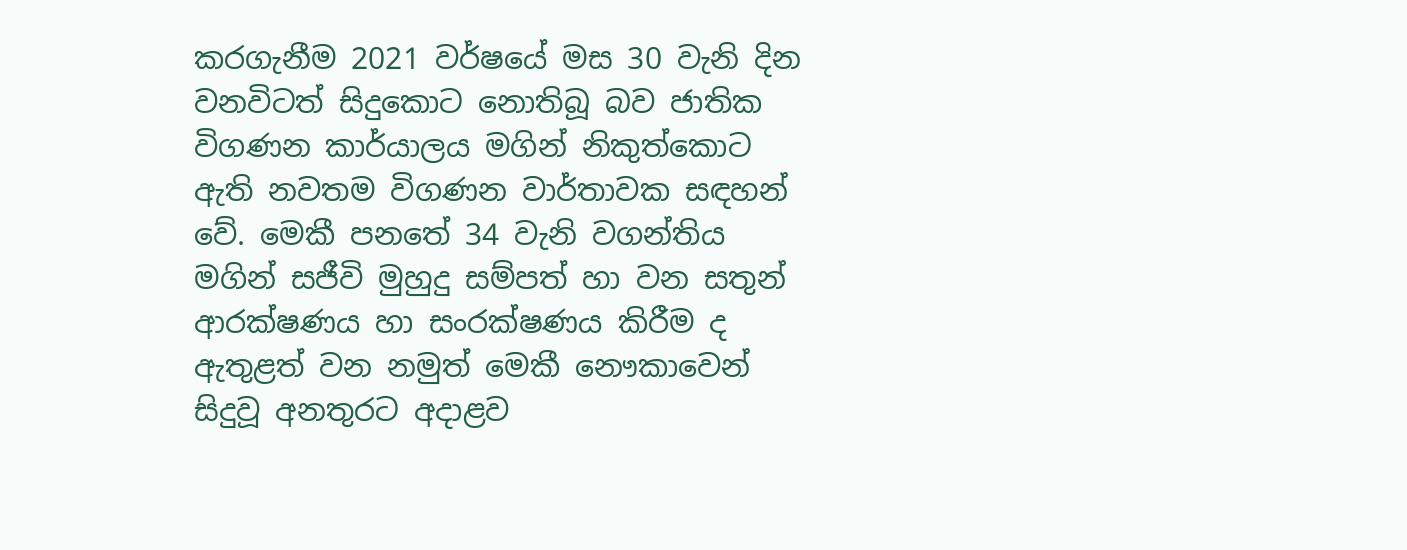කරගැනීම 2021 වර්ෂයේ මස 30 වැනි දින වනවිටත් සිදුකොට නොතිබූ බව ජාතික විගණන කාර්යාලය මගින් නිකුත්කොට ඇති නවතම විගණන වාර්තාවක සඳහන් වේ. මෙකී පනතේ 34 වැනි වගන්තිය මගින් සජීවි මුහුදු සම්පත් හා වන සතුන් ආරක්ෂණය හා සංරක්ෂණය කිරීම ද ඇතුළත් වන නමුත් මෙකී නෞකාවෙන් සිදුවූ අනතුරට අදාළව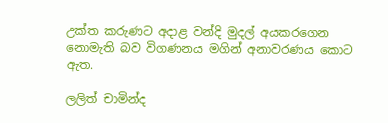උක්ත කරුණට අදාළ වන්දි මුදල් අයකරගෙන නොමැති බව විගණනය මගින් අනාවරණය කොට ඇත.

ලලිත් චාමින්ද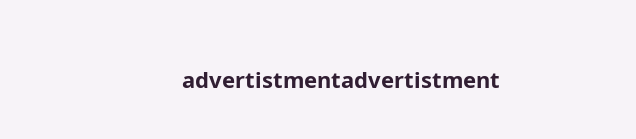advertistmentadvertistment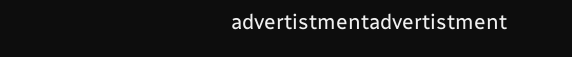advertistmentadvertistment